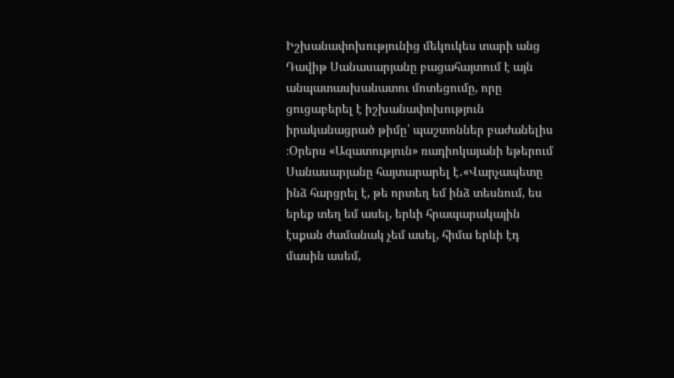Իշխանափոխությունից մեկուկես տարի անց Դավիթ Սանասարյանը բացահայտում է այն անպատասխանատու մոտեցումը, որը ցուցաբերել է իշխանափոխություն իրականացրած թիմը՝ պաշտոններ բաժանելիս ։Օրերս «Ազատություն» ռադիոկայանի եթերում Սանասարյանը հայտարարել է․«Վարչապետը ինձ հարցրել է, թե որտեղ եմ ինձ տեսնում, ես երեք տեղ եմ ասել, երևի հրապարակային էսքան ժամանակ չեմ ասել, հիմա երևի էդ մասին ասեմ,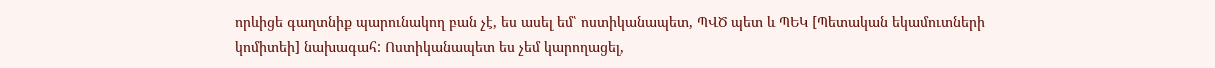որևիցե գաղտնիք պարունակող բան չէ, ես ասել եմ՝ ոստիկանապետ, ՊՎԾ պետ և ՊԵԿ [Պետական եկամուտների կոմիտեի] նախագահ: Ոստիկանապետ ես չեմ կարողացել,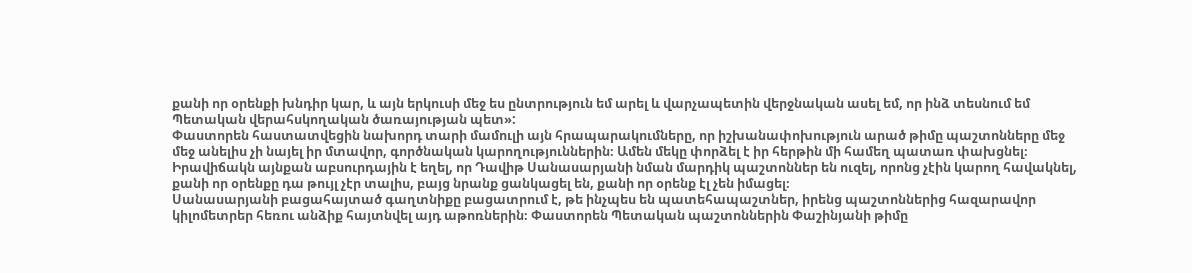քանի որ օրենքի խնդիր կար, և այն երկուսի մեջ ես ընտրություն եմ արել և վարչապետին վերջնական ասել եմ, որ ինձ տեսնում եմ Պետական վերահսկողական ծառայության պետ»:
Փաստորեն հաստատվեցին նախորդ տարի մամուլի այն հրապարակումները, որ իշխանափոխություն արած թիմը պաշտոնները մեջ մեջ անելիս չի նայել իր մտավոր, գործնական կարողություններին։ Ամեն մեկը փորձել է իր հերթին մի համեղ պատառ փախցնել։ Իրավիճակն այնքան աբսուրդային է եղել, որ Դավիթ Սանասարյանի նման մարդիկ պաշտոններ են ուզել, որոնց չէին կարող հավակնել, քանի որ օրենքը դա թույլ չէր տալիս, բայց նրանք ցանկացել են, քանի որ օրենք էլ չեն իմացել։
Սանասարյանի բացահայտած գաղտնիքը բացատրում է, թե ինչպես են պատեհապաշտներ, իրենց պաշտոններից հազարավոր կիլոմետրեր հեռու անձիք հայտնվել այդ աթոռներին։ Փաստորեն Պետական պաշտոններին Փաշինյանի թիմը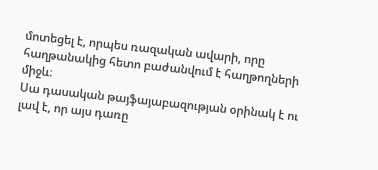մոտեցել է, որպես ռազական ավարի, որը հաղթանակից հետո բաժանվում է հաղթողների միջև։
Սա դասական թայֆայաբազության օրինակ է ու լավ է, որ այս դառը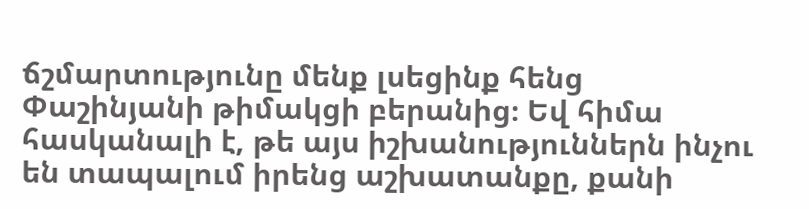ճշմարտությունը մենք լսեցինք հենց Փաշինյանի թիմակցի բերանից։ Եվ հիմա հասկանալի է, թե այս իշխանություններն ինչու են տապալում իրենց աշխատանքը, քանի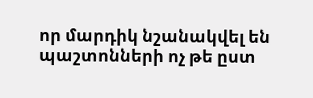որ մարդիկ նշանակվել են պաշտոնների ոչ թե ըստ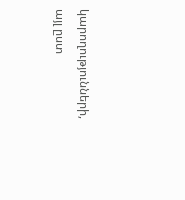կարողությունների, այլ ըստ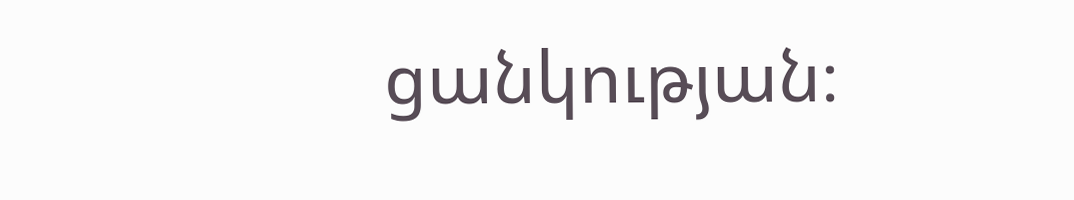ցանկության։